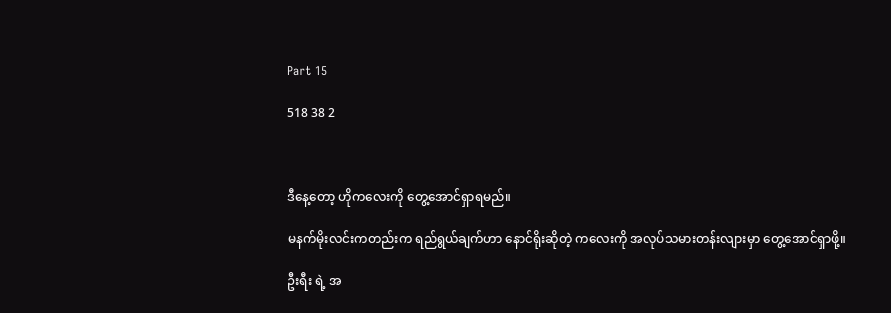Part 15

518 38 2



ဒီနေ့တော့ ဟိုကလေးကို တွေ့အောင်ရှာရမည်။

မနက်မိုးလင်းကတည်းက ရည်ရွယ်ချက်ဟာ နောင်ရိုးဆိုတဲ့ ကလေးကို အလုပ်သမားတန်းလျားမှာ တွေ့အောင်ရှာဖို့။

ဦးရီး ရဲ့ အ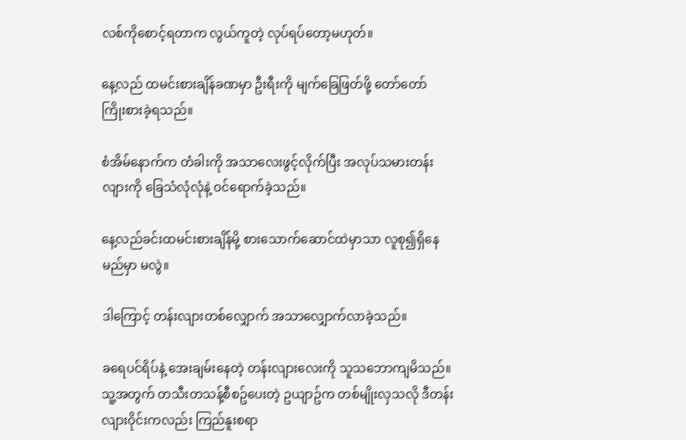လစ်ကိုစောင့်ရတာက လွယ်ကူတဲ့ လုပ်ရပ်တော့မဟုတ်။

နေ့လည် ထမင်းစားချိန်ခဏမှာ ဦးရီးကို မျက်ခြေဖြတ်ဖို့ တော်တော်
ကြိုးစားခဲ့ရသည်။

စံအိမ်နောက်က တံခါးကို အသာလေးဖွင့်လိုက်ပြီး အလုပ်သမားတန်းလျားကို ခြေသံလုံလုံနဲ့ ဝင်ရောက်ခဲ့သည်။

နေ့လည်ခင်းထမင်းစားချိန်မို့ စားသောက်ဆောင်ထဲမှာသာ လူစု၍ရှိနေမည်မှာ မလွဲ။

ဒါကြောင့် တန်းလျားတစ်လျှောက် အသာလျှောက်လာခဲ့သည်။

ခရေပင်ရိပ်နဲ့ အေးချမ်းနေတဲ့ တန်းလျားလေးကို သူသဘောကျမိသည်။
သူ့အတွက် တသီးတသန့်စီစဥ်ပေးတဲ့ ဥယျာဥ်က တစ်မျိုးလှသလို ဒီတန်းလျားဝိုင်းကလည်း ကြည်နူးစရာ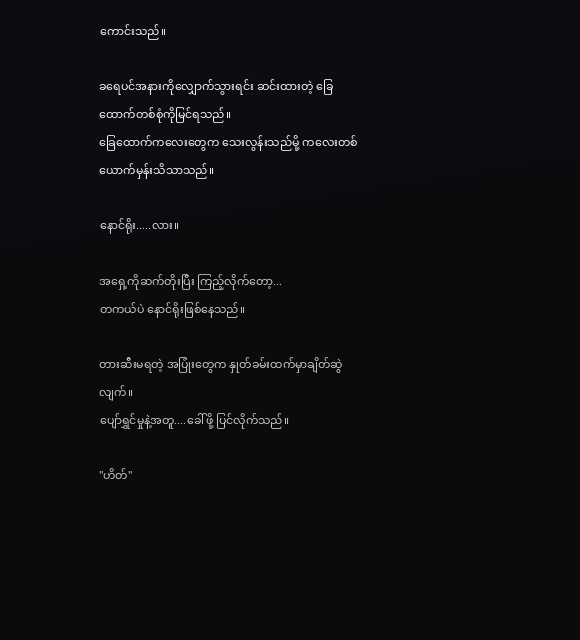ကောင်းသည်။

ခရေပင်အနားကိုလျှောက်သွားရင်း ဆင်းထားတဲ့ ခြေထောက်တစ်စုံကိုမြင်ရသည်။
ခြေထောက်ကလေးတွေက သေးလွန်းသည်မို့ ကလေးတစ်ယောက်မှန်းသိသာသည်။

နောင်ရိုး.....လား။

အရှေ့ကိုဆက်တိုးပြီး ကြည့်လိုက်တော့...
တကယ်ပဲ နောင်ရိုးဖြစ်နေသည်။

တားဆီးမရတဲ့ အပြုံးတွေက နှုတ်ခမ်းထက်မှာချိတ်ဆွဲလျက်။
ပျော်ရွှင်မှုနဲ့အတူ....ခေါ်ဖို့ ပြင်လိုက်သည်။

"ဟိတ်"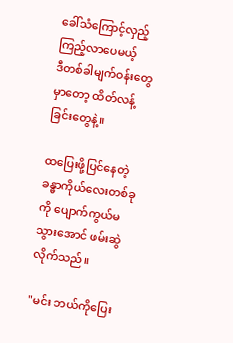ခေါ်သံကြောင့်လှည့်ကြည့်လာပေမယ့်
ဒီတစ်ခါမျက်ဝန်းတွေမှာတော့ ထိတ်လန့်ခြင်းတွေနဲ့။

ထပြေးဖို့ပြင်နေတဲ့ ခန္ဓာကိုယ်လေးတစ်ခုကို ပျောက်ကွယ်မသွားအောင် ဖမ်းဆွဲလိုက်သည်။

"မင်း ဘယ်ကိုပြေး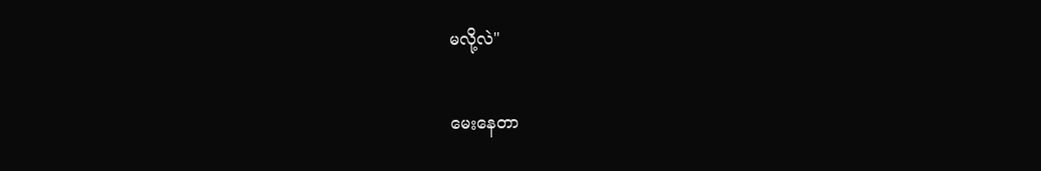မလို့လဲ"

မေးနေတာ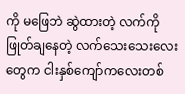ကို မဖြေဘဲ ဆွဲထားတဲ့ လက်ကို ဖြုတ်ချနေတဲ့ လက်သေးသေးလေးတွေက ငါးနှစ်ကျော်ကလေးတစ်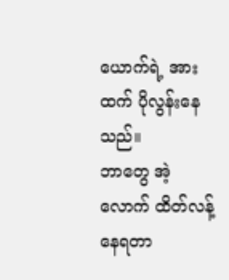ယောက်ရဲ့ အားထက် ပိုလွန်းနေသည်။
ဘာတွေ အဲ့လောက် ထိတ်လန့်နေရတာ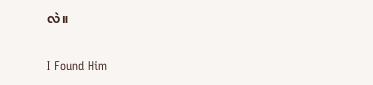လဲ။

I Found Him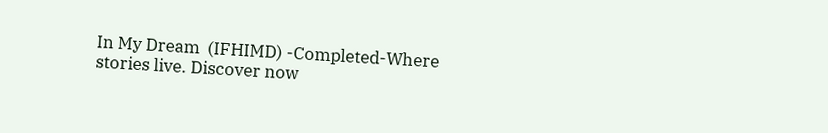In My Dream  (IFHIMD) -Completed-Where stories live. Discover now